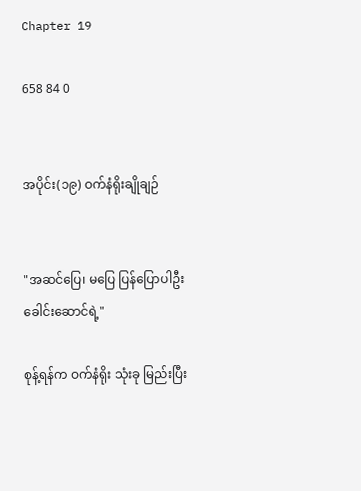Chapter 19

658 84 0


အပိုင်း(၁၉) ဝက်နံရိုးချိုချဉ်


"အဆင်ပြေ၊ မပြေ ပြန်ပြောပါဦး ခေါင်းဆောင်ရဲ့"

စုန့်ရန်က ဝက်နံရိုး သုံးခု မြည်းပြီး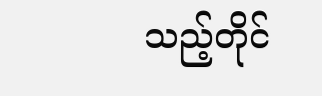သည့်တိုင်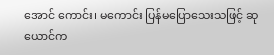အောင် ကောင်း၊ မကောင်း ပြန်မပြောသေးသဖြင့် ဆုယောင်က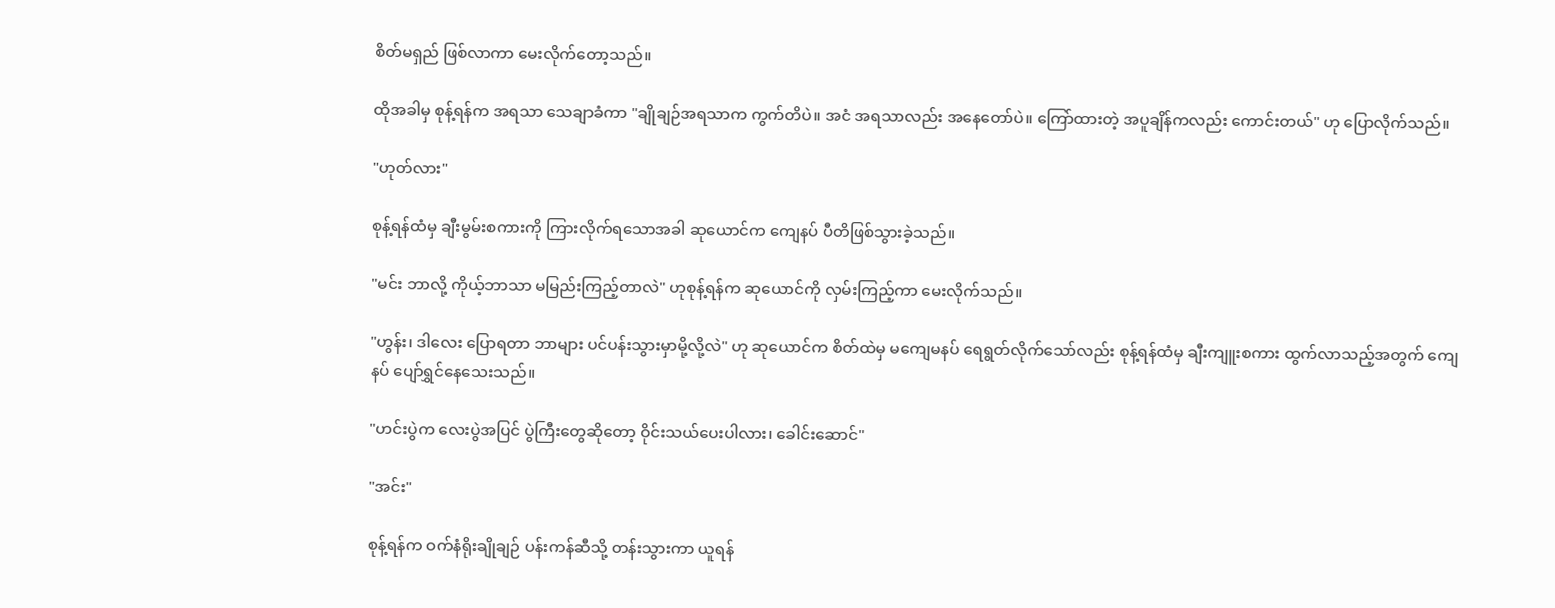စိတ်မရှည် ဖြစ်လာကာ မေးလိုက်တော့သည်။

ထိုအခါမှ စုန့်ရန်က အရသာ သေချာခံကာ "ချိုချဉ်အရသာက ကွက်တိပဲ။ အငံ အရသာလည်း အနေတော်ပဲ။ ကြော်ထားတဲ့ အပူချိန်ကလည်း ကောင်းတယ်" ဟု ပြောလိုက်သည်။

"ဟုတ်လား"

စုန့်ရန်ထံမှ ချီးမွမ်းစကားကို ကြားလိုက်ရသောအခါ ဆုယောင်က ကျေနပ် ပီတိဖြစ်သွားခဲ့သည်။

"မင်း ဘာလို့ ကိုယ့်ဘာသာ မမြည်းကြည့်တာလဲ" ဟုစုန့်ရန်က ဆုယောင်ကို လှမ်းကြည့်ကာ မေးလိုက်သည်။

"ဟွန်း၊ ဒါလေး ပြောရတာ ဘာများ ပင်ပန်းသွားမှာမို့လို့လဲ" ဟု ဆုယောင်က စိတ်ထဲမှ မကျေမနပ် ရေရွတ်လိုက်သော်လည်း စုန့်ရန်ထံမှ ချီးကျူးစကား ထွက်လာသည့်အတွက် ကျေနပ် ပျော်ရွှင်နေသေးသည်။

"ဟင်းပွဲက လေးပွဲအပြင် ပွဲကြီးတွေဆိုတော့ ဝိုင်းသယ်ပေးပါလား၊ ခေါင်းဆောင်"

"အင်း"

စုန့်ရန်က ဝက်နံရိုးချိုချဉ် ပန်းကန်ဆီသို့ တန်းသွားကာ ယူရန်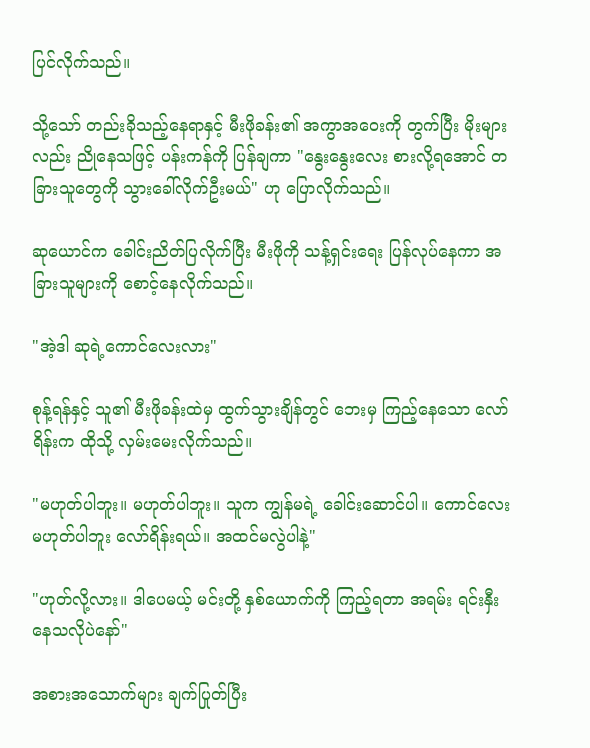ပြင်လိုက်သည်။

သို့သော် တည်းခိုသည့်နေရာနှင့် မီးဖိုခန်း၏ အကွာအဝေးကို တွက်ပြီး မိုးများလည်း ညိုနေသဖြင့် ပန်းကန်ကို ပြန်ချကာ "နွေးနွေးလေး စားလို့ရအောင် တခြားသူတွေကို သွားခေါ်လိုက်ဦးမယ်" ဟု ပြောလိုက်သည်။

ဆုယောင်က ခေါင်းညိတ်ပြလိုက်ပြီး မီးဖိုကို သန့်ရှင်းရေး ပြန်လုပ်နေကာ အခြားသူများကို စောင့်နေလိုက်သည်။

"အဲ့ဒါ ဆုရဲ့ကောင်လေးလား"

စုန့်ရန်နှင့် သူ၏ မီးဖိုခန်းထဲမှ ထွက်သွားချိန်တွင် ဘေးမှ ကြည့်နေသော လော်ရိန်းက ထိုသို့ လှမ်းမေးလိုက်သည်။

"မဟုတ်ပါဘူး။ မဟုတ်ပါဘူး။ သူက ကျွန်မရဲ့ ခေါင်းဆောင်ပါ။ ကောင်လေး မဟုတ်ပါဘူး လော်ရိန်းရယ်။ အထင်မလွဲပါနဲ့"

"ဟုတ်လို့လား။ ဒါပေမယ့် မင်းတို့ နှစ်ယောက်ကို ကြည့်ရတာ အရမ်း ရင်းနှီးနေသလိုပဲနော်"

အစားအသောက်များ ချက်ပြုတ်ပြီး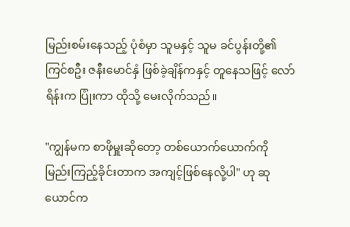မြည်းစမ်းနေသည့် ပုံစံမှာ သူမနှင့် သူမ ခင်ပွန်းတို့၏ ကြင်စဦး ဇနီးမောင်နှံ ဖြစ်ခဲ့ချိန်ကနှင့် တူနေသဖြင့် လော်ရိန်းက ပြုံးကာ ထိုသို့‌ မေးလိုက်သည်။

"ကျွန်မက စာဖိုမှူးဆိုတော့ တစ်ယောက်ယောက်ကို မြည်းကြည့်ခိုင်းတာက အကျင့်ဖြစ်နေလို့ပါ" ဟု ဆုယောင်က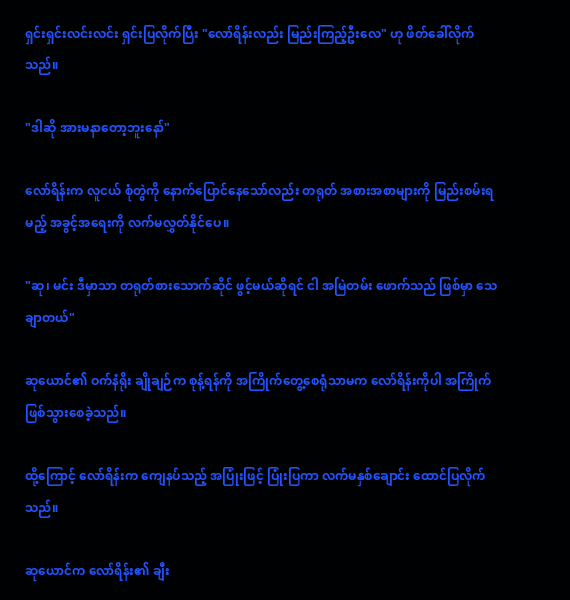ရှင်းရှင်းလင်းလင်း ရှင်းပြလိုက်ပြီး "လော်ရိန်းလည်း မြည်းကြည့်ဦးလေ" ဟု ဖိတ်ခေါ်လိုက်သည်။

"ဒါဆို အားမနာတော့ဘူးနော်"

လော်ရိန်းက လူငယ် စုံတွဲကို နောက်ပြောင်နေသော်လည်း တရုတ် အစားအစာများကို မြည်းစမ်းရမည့် အခွင့်အရေးကို လက်မလွှတ်နိုင်ပေ။

"ဆု၊ မင်း ဒီမှာသာ တရုတ်စားသောက်ဆိုင် ဖွင့်မယ်ဆိုရင် ငါ အမြဲတမ်း ဖောက်သည် ဖြစ်မှာ သေချာတယ်"

ဆုယောင်၏ ဝက်နံရိုး ချိုချဉ်က စုန့်ရန်ကို အကြိုက်တွေ့စေရုံသာမက လော်ရိန်းကိုပါ အကြိုက် ဖြစ်သွားစေခဲ့သည်။

ထို့ကြောင့် လော်ရိန်းက ကျေနပ်သည့် အပြုံးဖြင့် ပြုံးပြကာ လက်မနှစ်ချောင်း ထောင်ပြလိုက်သည်။

ဆုယောင်က လော်ရိန်း၏ ချီး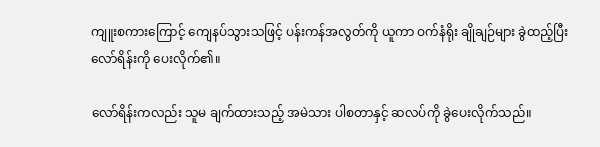ကျူးစကားကြောင့် ကျေနပ်သွားသဖြင့် ပန်းကန်အလွတ်ကို ယူကာ ဝက်နံရိုး ချိုချဉ်များ ခွဲထည့်ပြီး လော်ရိန်းကို ပေးလိုက်၏။

လော်ရိန်းကလည်း သူမ ချက်ထားသည့် အမဲသား ပါစတာနှင့် ဆလပ်ကို ခွဲပေးလိုက်သည်။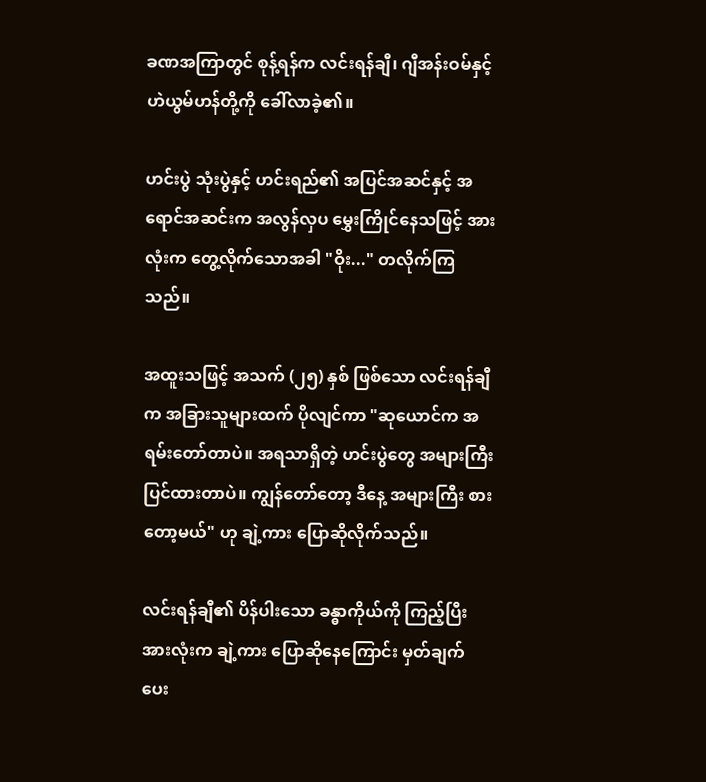ခဏအကြာတွင် စုန့်ရန်က လင်းရန်ချီ၊ ဂျီအန်းဝမ်နှင့် ဟဲယွမ်ဟန်တို့ကို ခေါ်လာခဲ့၏။

ဟင်းပွဲ သုံးပွဲနှင့် ဟင်းရည်၏ အပြင်အဆင်နှင့် အရောင်အဆင်းက အလွန်လှပ မွှေးကြိုင်နေသဖြင့် အားလုံးက တွေ့လိုက်သောအခါ "ဝိုး..." တလိုက်ကြသည်။

အထူးသဖြင့် အသက် (၂၅) နှစ် ဖြစ်သော လင်းရန်ချီက အခြားသူများထက် ပိုလျင်ကာ "ဆုယောင်က အရမ်းတော်တာပဲ။ အရသာရှိတဲ့ ဟင်းပွဲတွေ အများကြီး ပြင်ထားတာပဲ။ ကျွန်တော်တော့ ဒီနေ့ အများကြီး စားတော့မယ်" ဟု ချဲ့ကား ပြောဆိုလိုက်သည်။

လင်းရန်ချီ၏ ပိန်ပါးသော ခန္ဓာကိုယ်ကို ကြည့်ပြီး အားလုံးက ချဲ့ကား ပြောဆိုနေကြောင်း မှတ်ချက် ပေး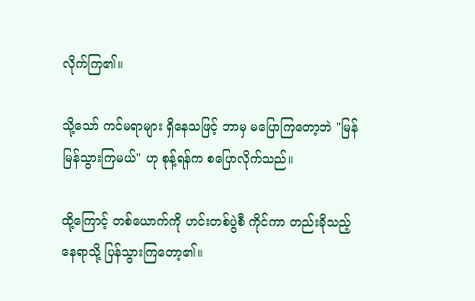လိုက်ကြ၏။

သို့သော် ကင်မရာများ ရှိနေသဖြင့် ဘာမှ မပြောကြတော့ဘဲ "မြန်မြန်သွားကြမယ်" ဟု စုန့်ရန်က စပြောလိုက်သည်။

ထို့ကြောင့် တစ်ယောက်ကို ဟင်းတစ်ပွဲစီ ကိုင်ကာ တည်းခိုသည့် နေရာသို့ ပြန်သွားကြတော့၏။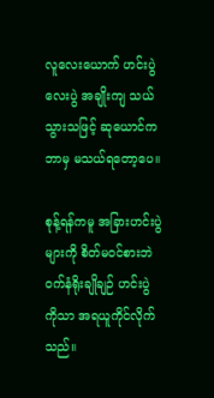လူလေးယောက် ဟင်းပွဲ လေးပွဲ အချိုးကျ သယ်သွားသဖြင့် ဆုယောင်က ဘာမှ မသယ်ရတော့ပေ။

စုန့်ရန်ကမူ အခြားဟင်းပွဲများကို စိတ်မဝင်စားဘဲ ဝက်နံရိုးချိုချဉ် ဟင်းပွဲကိုသာ အရယူကိုင်လိုက်သည်။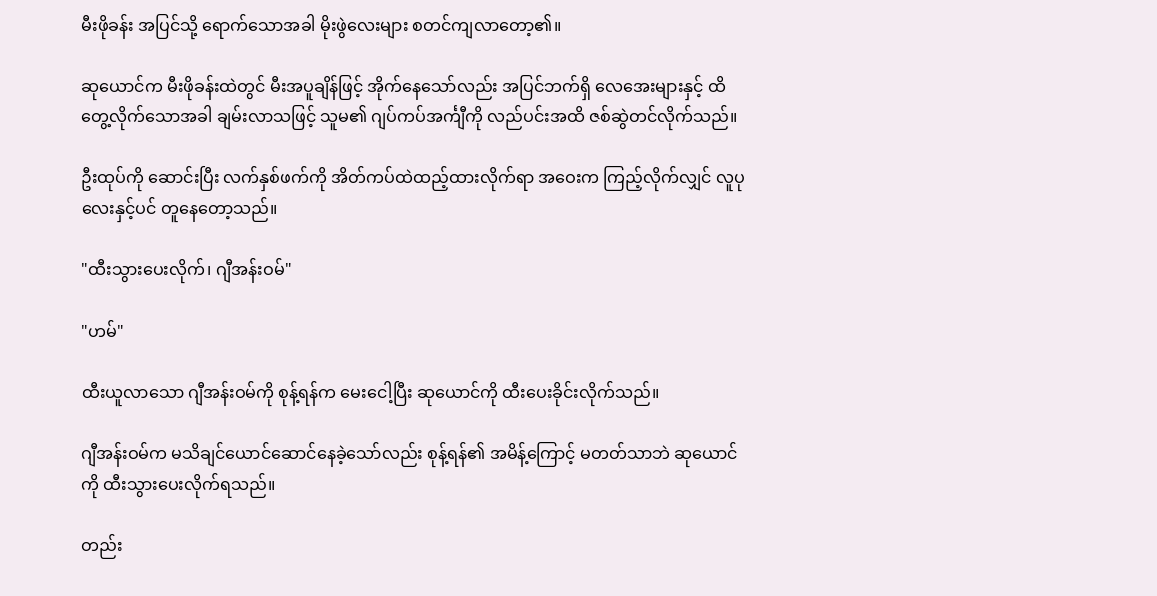မီးဖိုခန်း အပြင်သို့ ရောက်သောအခါ မိုးဖွဲလေးများ စတင်ကျလာတော့၏။

ဆုယောင်က မီးဖိုခန်းထဲတွင် မီးအပူချိန်ဖြင့် အိုက်နေသော်လည်း အပြင်ဘက်ရှိ လေအေးများနှင့် ထိတွေ့လိုက်သောအခါ ချမ်းလာသဖြင့် သူမ၏ ဂျပ်ကပ်အင်္ကျီကို လည်ပင်းအထိ ဇစ်ဆွဲတင်လိုက်သည်။

ဦးထုပ်ကို ဆောင်းပြီး လက်နှစ်ဖက်ကို အိတ်ကပ်ထဲထည့်ထားလိုက်ရာ အဝေးက ကြည့်လိုက်လျှင် လူပုလေးနှင့်ပင် တူနေတော့သည်။

"ထီးသွားပေးလိုက်၊ ဂျီအန်းဝမ်"

"ဟမ်"

ထီးယူလာသော ဂျီအန်းဝမ်ကို စုန့်ရန်က မေးငေါ့ပြီး ဆုယောင်ကို ထီးပေးခိုင်းလိုက်သည်။

ဂျီအန်းဝမ်က မသိချင်ယောင်ဆောင်နေခဲ့သော်လည်း စုန့်ရန်၏ အမိန့်ကြောင့် မတတ်သာဘဲ ဆုယောင်ကို ထီးသွားပေးလိုက်ရသည်။

တည်း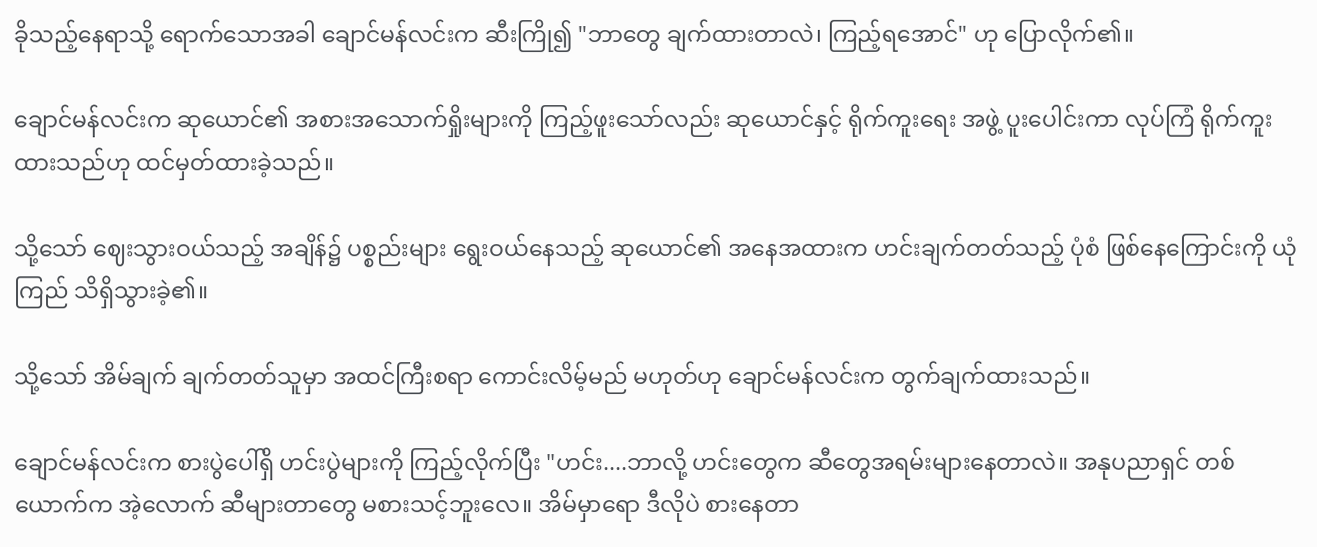ခိုသည့်နေရာသို့ ရောက်သောအခါ ချောင်မန်လင်းက ဆီးကြို၍ "ဘာတွေ ချက်ထားတာလဲ၊ ကြည့်ရအောင်" ဟု ပြောလိုက်၏။

ချောင်မန်လင်းက ဆုယောင်၏ အစားအသောက်ရှိုးများကို ကြည့်ဖူးသော်လည်း ဆုယောင်နှင့် ရိုက်ကူးရေး အဖွဲ့ ပူးပေါင်းကာ လုပ်ကြံ ရိုက်ကူးထားသည်ဟု ထင်မှတ်ထားခဲ့သည်။

သို့သော် ဈေးသွားဝယ်သည့် အချိန်၌ ပစ္စည်းများ ရွေးဝယ်နေသည့် ဆုယောင်၏ အနေအထားက ဟင်းချက်တတ်သည့် ပုံစံ ဖြစ်နေကြောင်းကို ယုံကြည် သိရှိသွားခဲ့၏။

သို့သော် အိမ်ချက် ချက်တတ်သူမှာ အထင်ကြီးစရာ ကောင်းလိမ့်မည် မဟုတ်ဟု ချောင်မန်လင်းက တွက်ချက်ထားသည်။

ချောင်မန်လင်းက စားပွဲပေါ်ရှိ ဟင်းပွဲများကို ကြည့်လိုက်ပြီး "ဟင်း....ဘာလို့ ဟင်းတွေက ဆီတွေအရမ်းများနေတာလဲ။ အနုပညာရှင် တစ်ယောက်က အဲ့လောက် ဆီများတာတွေ မစားသင့်ဘူးလေ။ အိမ်မှာရော ဒီလိုပဲ စားနေတာ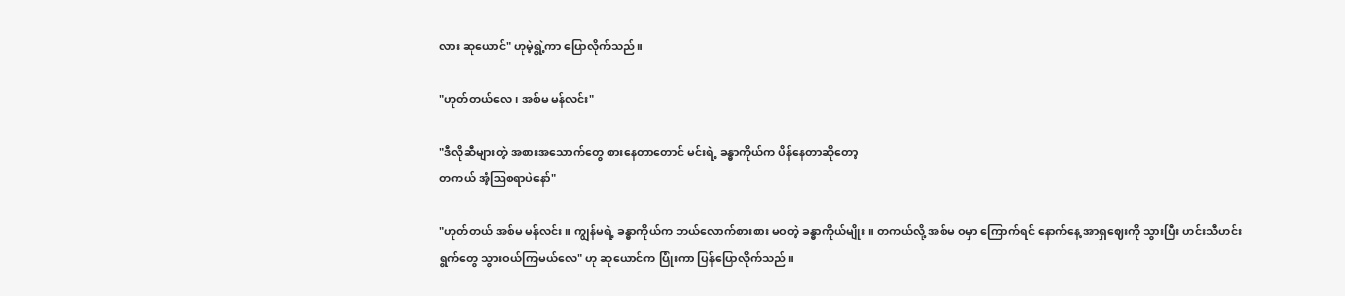လား ဆုယောင်" ဟုမဲ့ရွဲ့ကာ ပြောလိုက်သည်။

"ဟုတ်တယ်လေ၊ အစ်မ မန်လင်း"

"ဒီလိုဆီများတဲ့ အစားအသောက်တွေ စားနေတာတောင် မင်းရဲ့ ခန္ဓာကိုယ်က ပိန်နေတာဆိုတော့
တကယ် အံ့ဩစရာပဲနော်"

"ဟုတ်တယ် အစ်မ မန်လင်း။ ကျွန်မရဲ့ ခန္ဓာကိုယ်က ဘယ်လောက်စားစား မဝတဲ့ ခန္ဓာကိုယ်မျိုး။ တကယ်လို့ အစ်မ ဝမှာ ကြောက်ရင် နောက်နေ့ အာရှဈေးကို သွားပြီး ဟင်းသီဟင်းရွက်တွေ သွားဝယ်ကြမယ်လေ" ဟု ဆုယောင်က ပြုံးကာ ပြန်ပြောလိုက်သည်။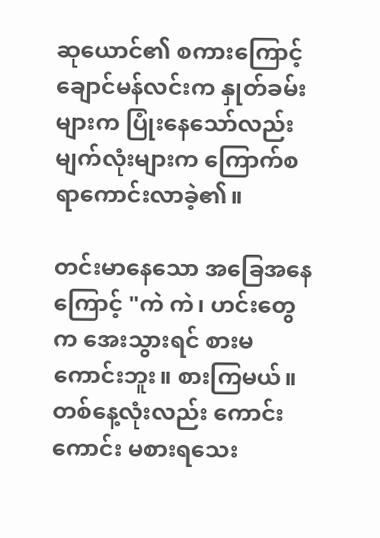ဆုယောင်၏ စကားကြောင့် ချောင်မန်လင်းက နှုတ်ခမ်းများက ပြုံးနေသော်လည်း မျက်လုံးများက ကြောက်စရာကောင်းလာခဲ့၏။

တင်းမာနေသော အခြေအနေကြောင့် "ကဲ ကဲ၊ ဟင်းတွေက အေးသွားရင် စားမကောင်းဘူး။ စားကြမယ်။ တစ်နေ့လုံးလည်း ကောင်းကောင်း မစားရသေး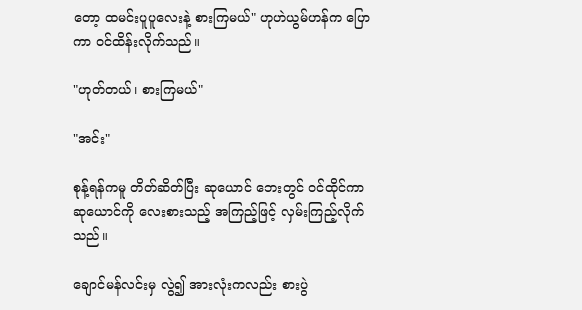တော့ ထမင်းပူပူလေးနဲ့ စားကြမယ်" ဟုဟဲယွမ်ဟန်က ပြောကာ ဝင်ထိန်းလိုက်သည်။

"ဟုတ်တယ်၊ စားကြမယ်"

"အင်း"

စုန့်ရန်ကမူ တိတ်ဆိတ်ပြီး ဆုယောင် ဘေးတွင် ဝင်ထိုင်ကာ ဆုယောင်ကို လေးစားသည့် အကြည့်ဖြင့် လှမ်းကြည့်လိုက်သည်။

ချောင်မန်လင်းမှ လွဲ၍ အားလုံးကလည်း စားပွဲ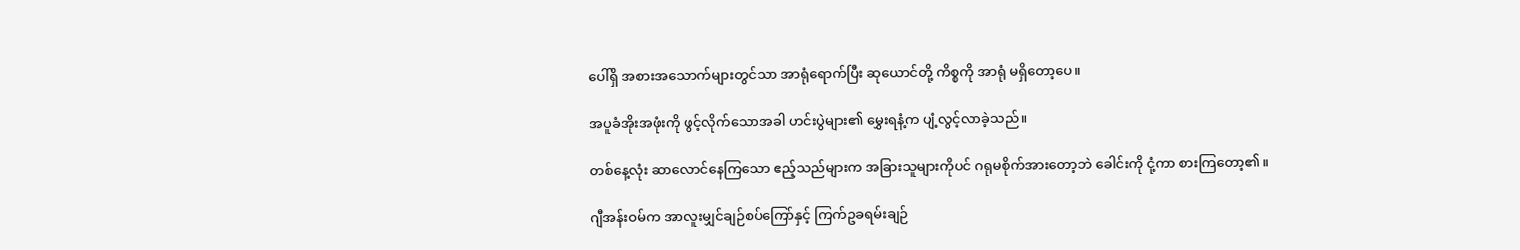ပေါ်ရှိ အစားအသောက်များတွင်သာ အာရုံရောက်ပြီး ဆုယောင်တို့ ကိစ္စကို အာရုံ မရှိတော့ပေ။

အပူခံအိုးအဖုံးကို ဖွင့်လိုက်သောအခါ ဟင်းပွဲများ၏ မွှေးရနံ့က ပျံ့လွင့်လာခဲ့သည်။

တစ်နေ့လုံး ဆာလောင်နေကြသော ဧည့်သည်များက အခြားသူများကိုပင် ဂရုမစိုက်အားတော့ဘဲ ခေါင်းကို ငုံ့ကာ စားကြတော့၏။

ဂျီအန်းဝမ်က အာလူးမျှင်ချဉ်စပ်ကြော်နှင့် ကြက်ဥခရမ်းချဉ်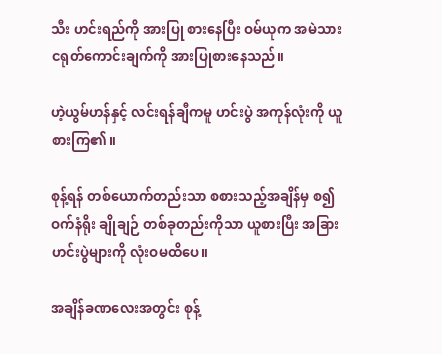သီး ဟင်းရည်ကို အားပြု စားနေပြီး ဝမ်ယုက အမဲသားငရုတ်ကောင်းချက်ကို အားပြုစားနေသည်။

ဟဲ့ယွမ်ဟန်နှင့် လင်းရန်ချီကမူ ဟင်းပွဲ အကုန်လုံးကို ယူစားကြ၏။

စုန့်ရန် တစ်ယောက်တည်းသာ စစားသည့်အချိန်မှ စ၍ ဝက်နံရိုး ချိုချဉ် တစ်ခုတည်းကိုသာ ယူစားပြီး အခြား ဟင်းပွဲများကို လုံးဝမထိပေ။

အချိန်ခဏလေးအတွင်း စုန့်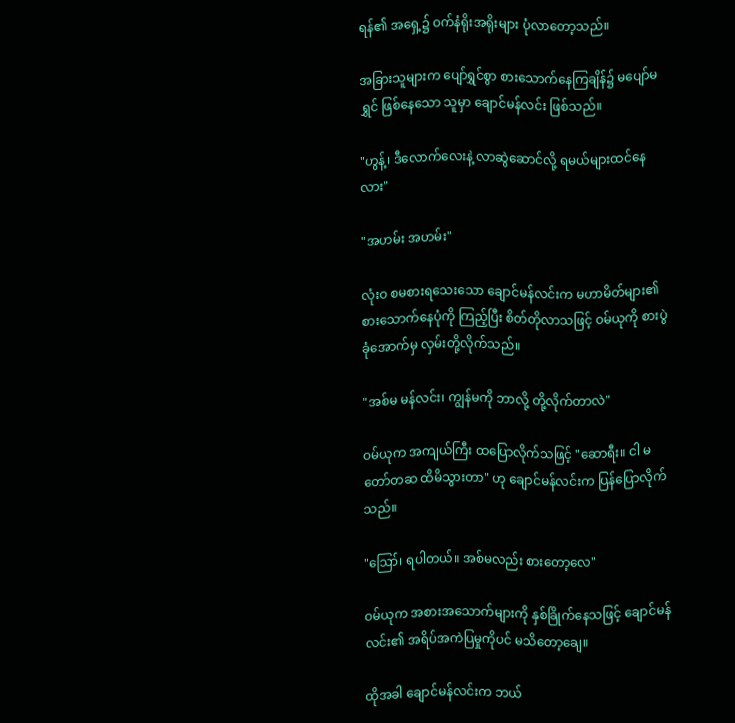ရန်၏ အရှေ့၌ ဝက်နံရိုးအရိုးများ ပုံလာတော့သည်။

အခြားသူများက ပျော်ရွှင်စွာ စားသောက်နေကြချိန်၌ မပျော်မရွှင် ဖြစ်နေသော သူမှာ ချောင်မန်လင်း ဖြစ်သည်။

"ဟွန့်၊ ဒီလောက်လေးနဲ့ လာဆွဲဆောင်လို့ ရမယ်များထင်နေလား"

"အဟမ်း အဟမ်း"

လုံးဝ စမစားရသေးသော ချောင်မန်လင်းက မဟာမိတ်များ၏ စားသောက်နေပုံကို ကြည့်ပြီး စိတ်တိုလာသဖြင့် ဝမ်ယုကို စားပွဲခုံအောက်မှ လှမ်းတို့လိုက်သည်။

"အစ်မ မန်လင်း၊ ကျွန်မကို ဘာလို့ တို့လိုက်တာလဲ"

ဝမ်ယုက အကျယ်ကြီး ထပြောလိုက်သဖြင့် "ဆောရီး။ ငါ မတော်တဆ ထိမိသွားတာ" ဟု ချောင်မန်လင်းက ပြန်ပြောလိုက်သည်။

"ဪ၊ ရပါတယ်။ အစ်မလည်း စားတော့လေ"

ဝမ်ယုက အစားအသောက်များကို နှစ်ခြိုက်နေသဖြင့် ချောင်မန်လင်း၏ အရိပ်အကဲပြမှုကိုပင် မသိတော့ချေ။

ထိုအခါ ချောင်မန်လင်းက ဘယ်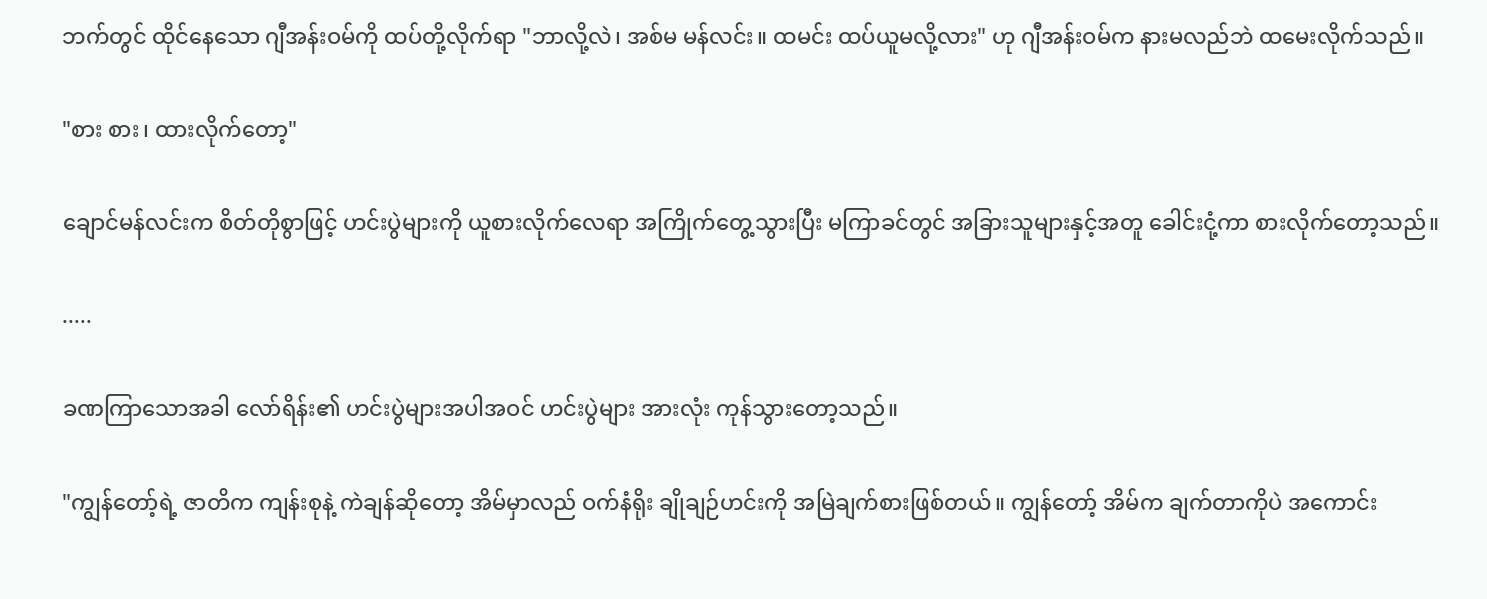ဘက်တွင် ထိုင်နေသော ဂျီအန်းဝမ်ကို ထပ်တို့လိုက်ရာ "ဘာလို့လဲ၊ အစ်မ မန်လင်း။ ထမင်း ထပ်ယူမလို့လား" ဟု ဂျီအန်းဝမ်က နားမလည်ဘဲ ထမေးလိုက်သည်။

"စား စား၊ ထားလိုက်တော့"

ချောင်မန်လင်းက စိတ်တိုစွာဖြင့် ဟင်းပွဲများကို ယူစားလိုက်လေရာ အကြိုက်တွေ့သွားပြီး မကြာခင်တွင် အခြားသူများနှင့်အတူ ခေါင်းငုံ့ကာ စားလိုက်တော့သည်။

.....

ခဏကြာသောအခါ လော်ရိန်း၏ ဟင်းပွဲများအပါအဝင် ဟင်းပွဲများ အားလုံး ကုန်သွားတော့သည်။

"ကျွန်တော့်ရဲ့ ဇာတိက ကျန်းစုနဲ့ ကဲချန်ဆိုတော့ အိမ်မှာလည် ဝက်နံရိုး ချိုချဉ်ဟင်းကို အမြဲချက်စားဖြစ်တယ်။ ကျွန်တော့် အိမ်က ချက်တာကိုပဲ အကောင်း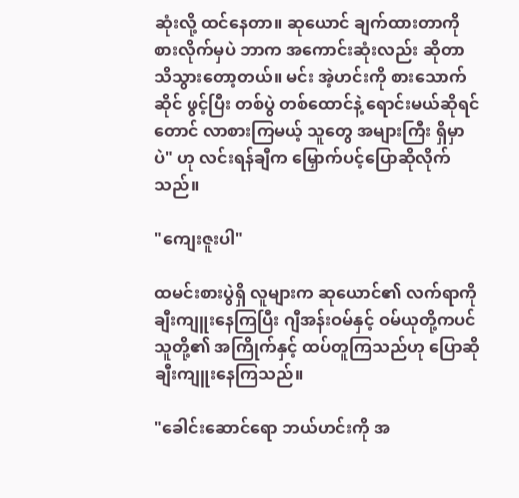ဆုံးလို့ ထင်နေတာ။ ဆုယောင် ချက်ထားတာကို စားလိုက်မှပဲ ဘာက အကောင်းဆုံးလည်း ဆိုတာ သိသွားတော့တယ်။ မင်း အဲ့ဟင်းကို စားသောက်ဆိုင် ဖွင့်ပြီး တစ်ပွဲ တစ်ထောင်နဲ့ ရောင်းမယ်ဆိုရင်တောင် လာစားကြမယ့် သူတွေ အများကြီး ရှိမှာပဲ" ဟု လင်းရန်ချီက မြှောက်ပင့်ပြောဆိုလိုက်သည်။

"ကျေးဇူးပါ"

ထမင်းစားပွဲရှိ လူများက ဆုယောင်၏ လက်ရာကို ချီးကျူးနေကြပြီး ဂျီအန်းဝမ်နှင့် ဝမ်ယုတို့ကပင် သူတို့၏ အကြိုက်နှင့် ထပ်တူကြသည်ဟု ပြောဆို ချီးကျူးနေကြသည်။

"ခေါင်းဆောင်ရော ဘယ်ဟင်းကို အ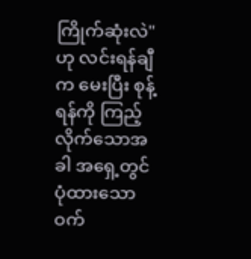ကြိုက်ဆုံးလဲ" ဟု လင်းရန်ချီက မေးပြီး စုန့်ရန်ကို ကြည့်လိုက်သောအခါ အရှေ့တွင် ပုံထားသော ဝက်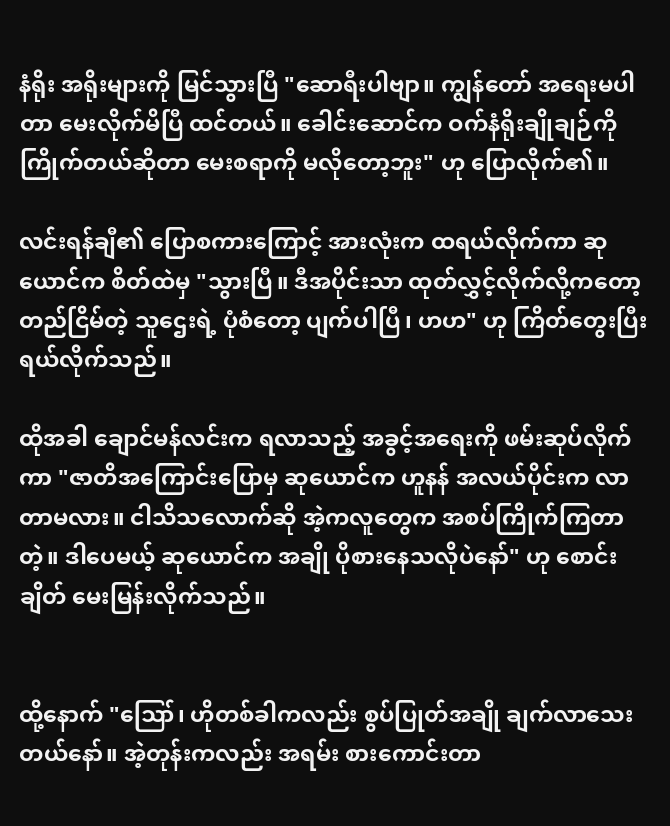နံရိုး အရိုးများကို မြင်သွားပြီ "ဆောရီးပါဗျာ။ ကျွန်တော် အရေးမပါတာ မေးလိုက်မိပြီ ထင်တယ်။ ခေါင်းဆောင်က ဝက်နံရိုးချိုချဉ်ကို ကြိုက်တယ်ဆိုတာ မေးစရာကို မလိုတော့ဘူး" ဟု ပြောလိုက်၏။

လင်းရန်ချီ၏ ပြောစကားကြောင့် အားလုံးက ထရယ်လိုက်ကာ ဆုယောင်က စိတ်ထဲမှ "သွားပြီ။ ဒီအပိုင်းသာ ထုတ်လွှင့်လိုက်လို့ကတော့ တည်ငြိမ်တဲ့ သူဌေးရဲ့ ပုံစံတော့ ပျက်ပါပြီ၊ ဟဟ" ဟု ကြိတ်တွေးပြီး ရယ်လိုက်သည်။

ထိုအခါ ချောင်မန်လင်းက ရလာသည့် အခွင့်အရေးကို ဖမ်းဆုပ်လိုက်ကာ "ဇာတိအကြောင်းပြောမှ ဆုယောင်က ဟူနန် အလယ်ပိုင်းက လာတာမလား။ ငါသိသလောက်ဆို အဲ့ကလူတွေက အစပ်ကြိုက်ကြတာတဲ့။ ဒါပေမယ့် ဆုယောင်က အချို ပိုစားနေသလိုပဲနော်" ဟု စောင်းချိတ် မေးမြန်းလိုက်သည်။


ထို့နောက် "ဪ၊ ဟိုတစ်ခါကလည်း စွပ်ပြုတ်အချို ချက်လာသေးတယ်နော်။ အဲ့တုန်းကလည်း အရမ်း စားကောင်းတာ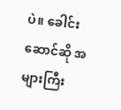ပဲ။ ခေါင်းဆောင်ဆို အများကြီး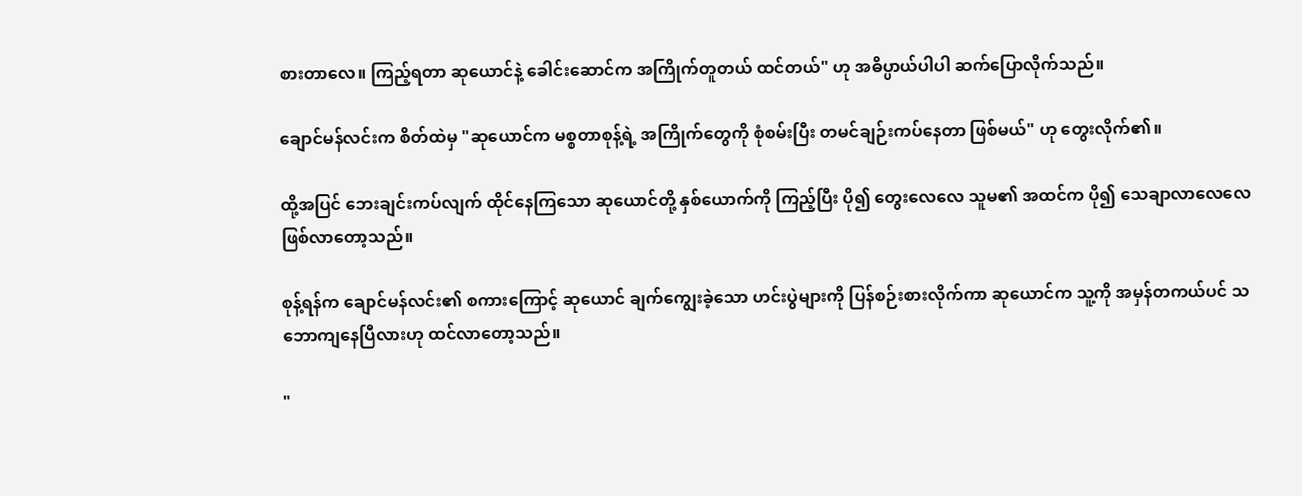စားတာလေ။ ကြည့်ရတာ ဆုယောင်နဲ့ ခေါင်းဆောင်က အကြိုက်တူတယ် ထင်တယ်" ဟု အဓိပ္ပာယ်ပါပါ ဆက်ပြောလိုက်သည်။

ချောင်မန်လင်းက စိတ်ထဲမှ "ဆုယောင်က မစ္စတာစုန့်ရဲ့ အကြိုက်တွေကို စုံစမ်းပြီး တမင်ချဉ်းကပ်နေတာ ဖြစ်မယ်" ဟု တွေးလိုက်၏။

ထို့အပြင် ဘေးချင်းကပ်လျက် ထိုင်နေကြသော ဆုယောင်တို့ နှစ်ယောက်ကို ကြည့်ပြီး ပို၍ တွေးလေလေ သူမ၏ အထင်က ပို၍ သေချာလာလေလေ ဖြစ်လာတော့သည်။

စုန့်ရန်က ချောင်မန်လင်း၏ စကားကြောင့် ဆုယောင် ချက်ကျွေးခဲ့သော ဟင်းပွဲများကို ပြန်စဉ်းစားလိုက်ကာ ဆုယောင်က သူ့ကို အမှန်တကယ်ပင် သဘောကျနေပြီလားဟု ထင်လာတော့သည်။

"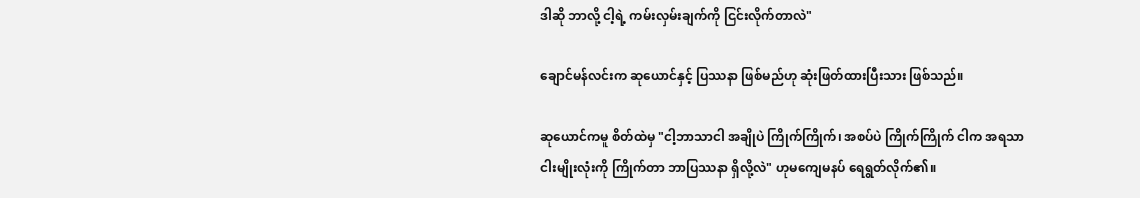ဒါဆို ဘာလို့ ငါ့ရဲ့ ကမ်းလှမ်းချက်ကို ငြင်းလိုက်တာလဲ"

ချောင်မန်လင်းက ဆုယောင်နှင့် ပြဿနာ ဖြစ်မည်ဟု ဆုံးဖြတ်ထားပြီးသား ဖြစ်သည်။

ဆုယောင်ကမူ စိတ်ထဲမှ "ငါ့ဘာသာငါ အချိုပဲ ကြိုက်ကြိုက်၊ အစပ်ပဲ ကြိုက်ကြိုက် ငါက အရသာငါးမျိုးလုံးကို ကြိုက်တာ ဘာပြဿနာ ရှိလို့လဲ" ဟုမကျေမနပ် ရေရွတ်လိုက်၏။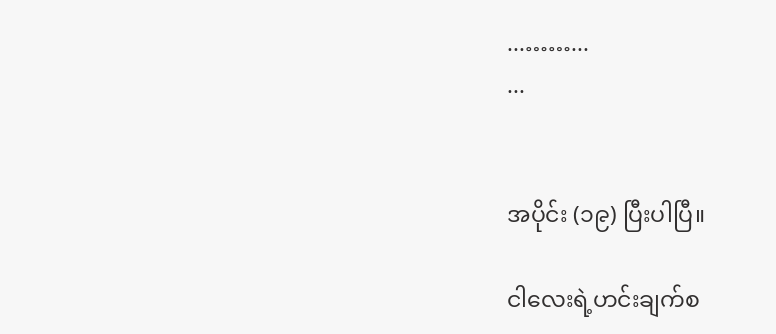...……...
...


အပိုင်း (၁၉) ပြီးပါပြီ။

ငါလေးရဲ့ဟင်းချက်စ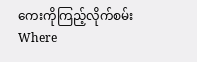ကေးကိုကြည့်လိုက်စမ်း Where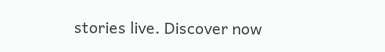stories live. Discover now